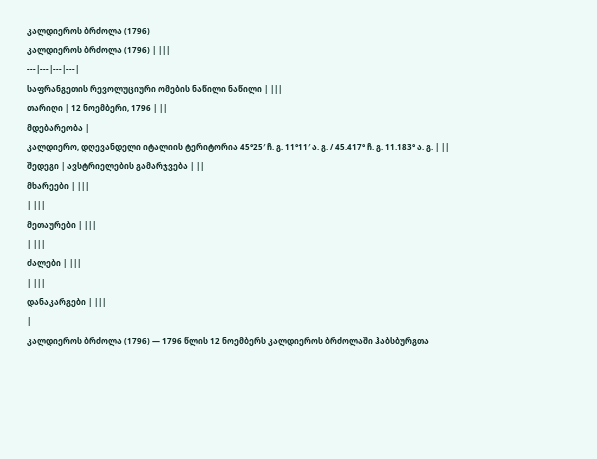კალდიეროს ბრძოლა (1796)
კალდიეროს ბრძოლა (1796) | |||
---|---|---|---|
საფრანგეთის რევოლუციური ომების ნაწილი ნაწილი | |||
თარიღი | 12 ნოემბერი, 1796 | ||
მდებარეობა |
კალდიერო, დღევანდელი იტალიის ტერიტორია 45°25′ ჩ. გ. 11°11′ ა. გ. / 45.417° ჩ. გ. 11.183° ა. გ. | ||
შედეგი | ავსტრიელების გამარჯვება | ||
მხარეები | |||
| |||
მეთაურები | |||
| |||
ძალები | |||
| |||
დანაკარგები | |||
|
კალდიეროს ბრძოლა (1796) — 1796 წლის 12 ნოემბერს კალდიეროს ბრძოლაში ჰაბსბურგთა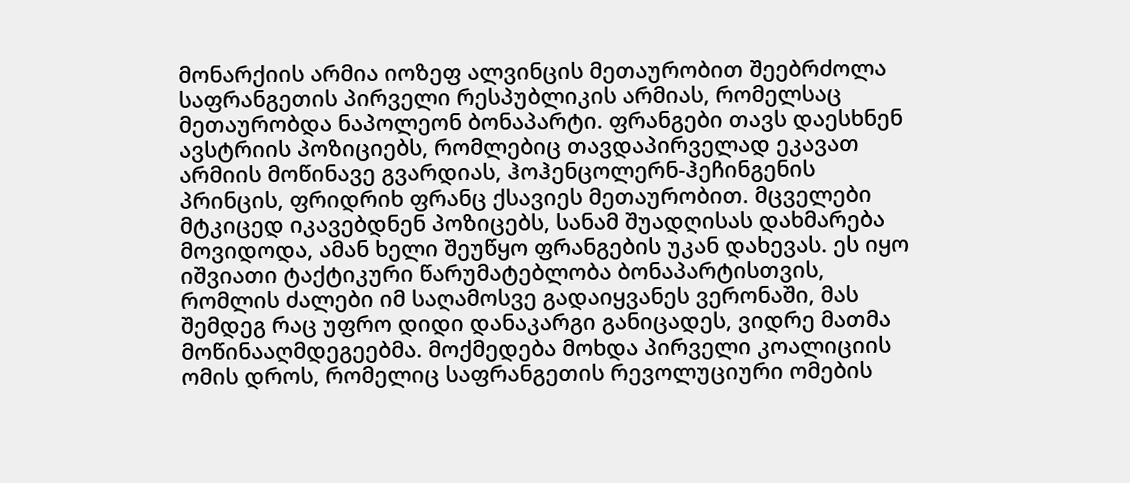მონარქიის არმია იოზეფ ალვინცის მეთაურობით შეებრძოლა საფრანგეთის პირველი რესპუბლიკის არმიას, რომელსაც მეთაურობდა ნაპოლეონ ბონაპარტი. ფრანგები თავს დაესხნენ ავსტრიის პოზიციებს, რომლებიც თავდაპირველად ეკავათ არმიის მოწინავე გვარდიას, ჰოჰენცოლერნ-ჰეჩინგენის პრინცის, ფრიდრიხ ფრანც ქსავიეს მეთაურობით. მცველები მტკიცედ იკავებდნენ პოზიცებს, სანამ შუადღისას დახმარება მოვიდოდა, ამან ხელი შეუწყო ფრანგების უკან დახევას. ეს იყო იშვიათი ტაქტიკური წარუმატებლობა ბონაპარტისთვის, რომლის ძალები იმ საღამოსვე გადაიყვანეს ვერონაში, მას შემდეგ რაც უფრო დიდი დანაკარგი განიცადეს, ვიდრე მათმა მოწინააღმდეგეებმა. მოქმედება მოხდა პირველი კოალიციის ომის დროს, რომელიც საფრანგეთის რევოლუციური ომების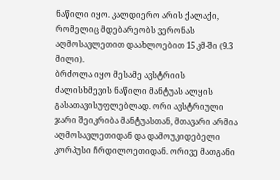ნაწილი იყო. კალდიერო არის ქალაქი, რომელიც მდებარეობს ვერონას აღმოსავლეთით დაახლოებით 15 კმ-ში (9.3 მილი).
ბრძოლა იყო მესამე ავსტრიის ძალისხმევის ნაწილი მანტუას ალყის გასათავისუფლებლად. ორი ავსტრიული ჯარი შეიკრიბა მანტუასთან, მთავარი არმია აღმოსავლეთიდან და დამოუკიდებელი კორპუსი ჩრდილოეთიდან. ორივე მათგანი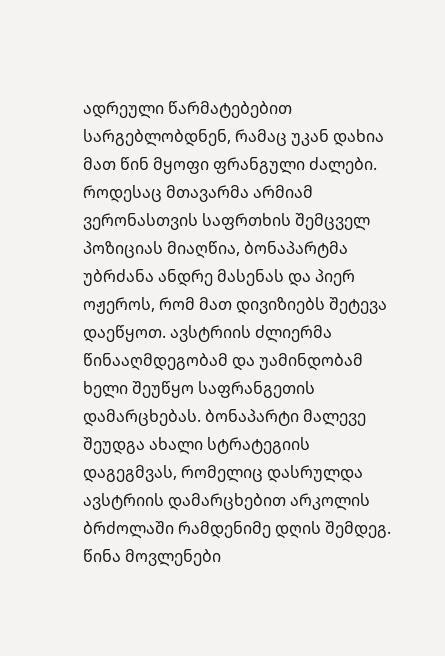ადრეული წარმატებებით სარგებლობდნენ, რამაც უკან დახია მათ წინ მყოფი ფრანგული ძალები. როდესაც მთავარმა არმიამ ვერონასთვის საფრთხის შემცველ პოზიციას მიაღწია, ბონაპარტმა უბრძანა ანდრე მასენას და პიერ ოჟეროს, რომ მათ დივიზიებს შეტევა დაეწყოთ. ავსტრიის ძლიერმა წინააღმდეგობამ და უამინდობამ ხელი შეუწყო საფრანგეთის დამარცხებას. ბონაპარტი მალევე შეუდგა ახალი სტრატეგიის დაგეგმვას, რომელიც დასრულდა ავსტრიის დამარცხებით არკოლის ბრძოლაში რამდენიმე დღის შემდეგ.
წინა მოვლენები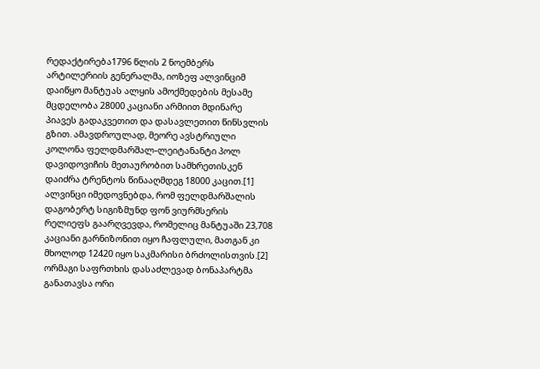რედაქტირება1796 წლის 2 ნოემბერს არტილერიის გენერალმა, იოზეფ ალვინციმ დაიწყო მანტუას ალყის ამოქმედების მესამე მცდელობა 28000 კაციანი არმიით მდინარე პიავეს გადაკვეთით და დასავლეთით წინსვლის გზით. ამავდროულად, მეორე ავსტრიული კოლონა ფელდმარშალ-ლეიტანანტი პოლ დავიდოვიჩის მეთაურობით სამხრეთისკენ დაიძრა ტრენტოს წინააღმდეგ 18000 კაცით.[1] ალვინცი იმედოვნებდა, რომ ფელდმარშალის დაგობერტ სიგიზმუნდ ფონ ვიურმსერის რელიეფს გაარღვევდა, რომელიც მანტუაში 23,708 კაციანი გარნიზონით იყო ჩაფლული, მათგან კი მხოლოდ 12420 იყო საკმარისი ბრძოლისთვის.[2]
ორმაგი საფრთხის დასაძლევად ბონაპარტმა განათავსა ორი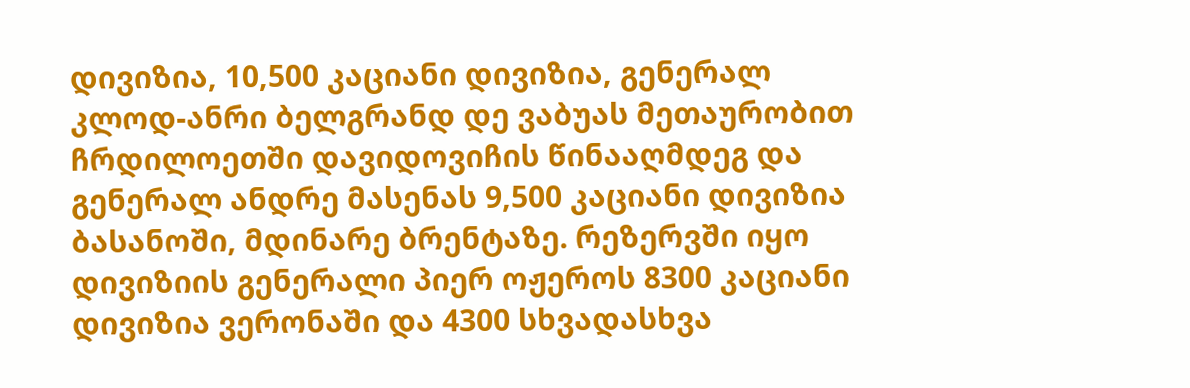დივიზია, 10,500 კაციანი დივიზია, გენერალ კლოდ-ანრი ბელგრანდ დე ვაბუას მეთაურობით ჩრდილოეთში დავიდოვიჩის წინააღმდეგ და გენერალ ანდრე მასენას 9,500 კაციანი დივიზია ბასანოში, მდინარე ბრენტაზე. რეზერვში იყო დივიზიის გენერალი პიერ ოჟეროს 8300 კაციანი დივიზია ვერონაში და 4300 სხვადასხვა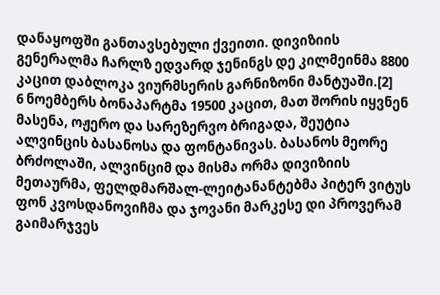დანაყოფში განთავსებული ქვეითი. დივიზიის გენერალმა ჩარლზ ედვარდ ჯენინგს დე კილმეინმა 8800 კაცით დაბლოკა ვიურმსერის გარნიზონი მანტუაში.[2]
6 ნოემბერს ბონაპარტმა 19500 კაცით, მათ შორის იყვნენ მასენა, ოჟერო და სარეზერვო ბრიგადა, შეუტია ალვინცის ბასანოსა და ფონტანივას. ბასანოს მეორე ბრძოლაში, ალვინციმ და მისმა ორმა დივიზიის მეთაურმა, ფელდმარშალ-ლეიტანანტებმა პიტერ ვიტუს ფონ კვოსდანოვიჩმა და ჯოვანი მარკესე დი პროვერამ გაიმარჯვეს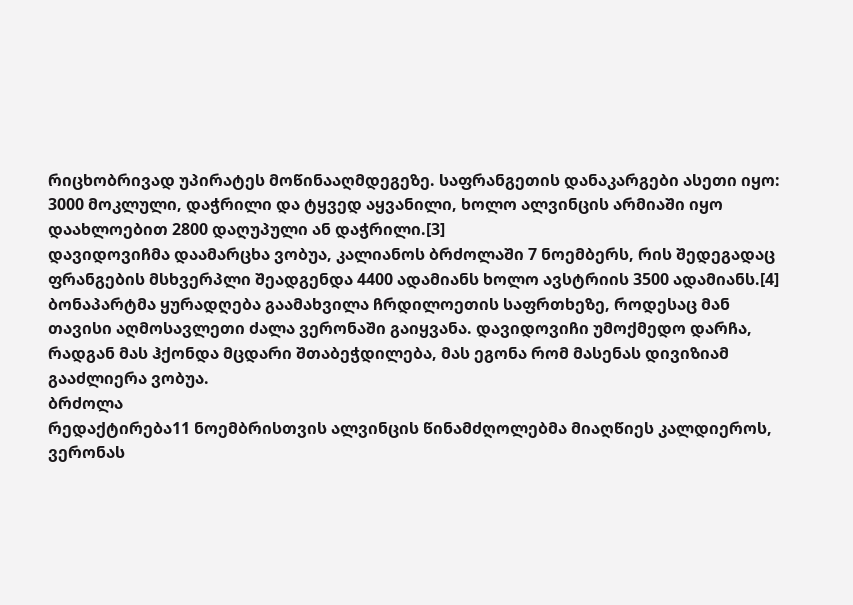რიცხობრივად უპირატეს მოწინააღმდეგეზე. საფრანგეთის დანაკარგები ასეთი იყო: 3000 მოკლული, დაჭრილი და ტყვედ აყვანილი, ხოლო ალვინცის არმიაში იყო დაახლოებით 2800 დაღუპული ან დაჭრილი.[3]
დავიდოვიჩმა დაამარცხა ვობუა, კალიანოს ბრძოლაში 7 ნოემბერს, რის შედეგადაც ფრანგების მსხვერპლი შეადგენდა 4400 ადამიანს ხოლო ავსტრიის 3500 ადამიანს.[4] ბონაპარტმა ყურადღება გაამახვილა ჩრდილოეთის საფრთხეზე, როდესაც მან თავისი აღმოსავლეთი ძალა ვერონაში გაიყვანა. დავიდოვიჩი უმოქმედო დარჩა, რადგან მას ჰქონდა მცდარი შთაბეჭდილება, მას ეგონა რომ მასენას დივიზიამ გააძლიერა ვობუა.
ბრძოლა
რედაქტირება11 ნოემბრისთვის ალვინცის წინამძღოლებმა მიაღწიეს კალდიეროს, ვერონას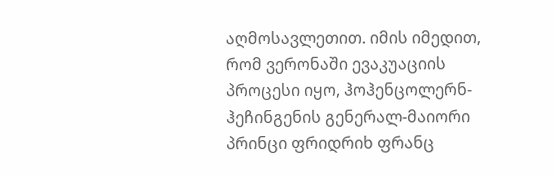აღმოსავლეთით. იმის იმედით, რომ ვერონაში ევაკუაციის პროცესი იყო, ჰოჰენცოლერნ-ჰეჩინგენის გენერალ-მაიორი პრინცი ფრიდრიხ ფრანც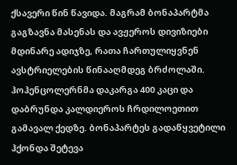ქსავერი წინ წავიდა. მაგრამ ბონაპარტმა გაგზავნა მასენას და ავჟეროს დივიზიები მდინარე ადიჯზე, რათა ჩართულიყვნენ ავსტრიელების წინააღმდეგ ბრძოლაში. ჰოჰენცოლერნმა დაკარგა 400 კაცი და დაბრუნდა კალდიეროს ჩრდილოეთით გამავალ ქედზე. ბონაპარტეს გადაწყვეტილი ჰქონდა შეტევა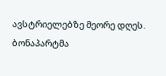ავსტრიელებზე მეორე დღეს.
ბონაპარტმა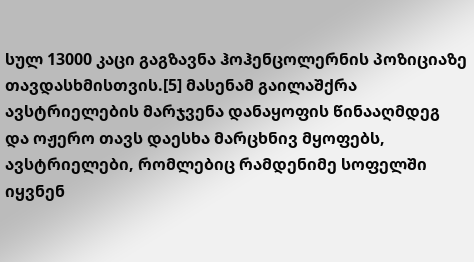სულ 13000 კაცი გაგზავნა ჰოჰენცოლერნის პოზიციაზე თავდასხმისთვის.[5] მასენამ გაილაშქრა ავსტრიელების მარჯვენა დანაყოფის წინააღმდეგ და ოჟერო თავს დაესხა მარცხნივ მყოფებს, ავსტრიელები, რომლებიც რამდენიმე სოფელში იყვნენ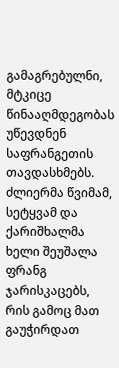გამაგრებულნი, მტკიცე წინააღმდეგობას უწევდნენ საფრანგეთის თავდასხმებს. ძლიერმა წვიმამ, სეტყვამ და ქარიშხალმა ხელი შეუშალა ფრანგ ჯარისკაცებს, რის გამოც მათ გაუჭირდათ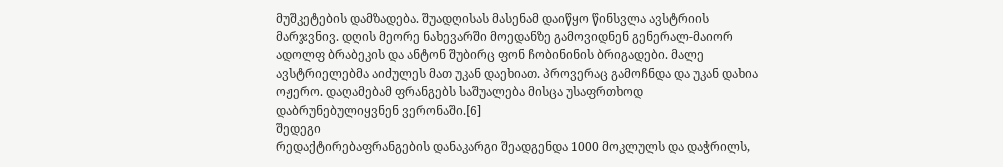მუშკეტების დამზადება. შუადღისას მასენამ დაიწყო წინსვლა ავსტრიის მარჯვნივ. დღის მეორე ნახევარში მოედანზე გამოვიდნენ გენერალ-მაიორ ადოლფ ბრაბეკის და ანტონ შუბირც ფონ ჩობინინის ბრიგადები. მალე ავსტრიელებმა აიძულეს მათ უკან დაეხიათ. პროვერაც გამოჩნდა და უკან დახია ოჟერო. დაღამებამ ფრანგებს საშუალება მისცა უსაფრთხოდ დაბრუნებულიყვნენ ვერონაში.[6]
შედეგი
რედაქტირებაფრანგების დანაკარგი შეადგენდა 1000 მოკლულს და დაჭრილს,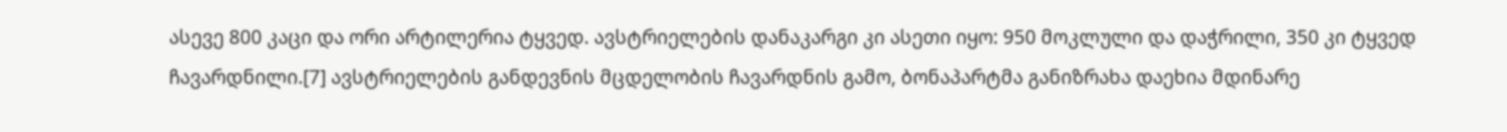ასევე 800 კაცი და ორი არტილერია ტყვედ. ავსტრიელების დანაკარგი კი ასეთი იყო: 950 მოკლული და დაჭრილი, 350 კი ტყვედ ჩავარდნილი.[7] ავსტრიელების განდევნის მცდელობის ჩავარდნის გამო, ბონაპარტმა განიზრახა დაეხია მდინარე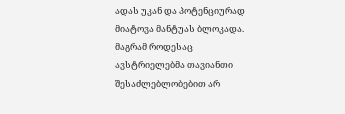ადას უკან და პოტენციურად მიატოვა მანტუას ბლოკადა. მაგრამ როდესაც ავსტრიელებმა თავიანთი შესაძლებლობებით არ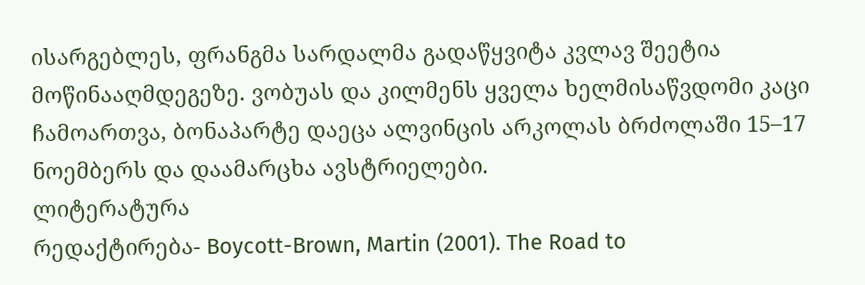ისარგებლეს, ფრანგმა სარდალმა გადაწყვიტა კვლავ შეეტია მოწინააღმდეგეზე. ვობუას და კილმენს ყველა ხელმისაწვდომი კაცი ჩამოართვა, ბონაპარტე დაეცა ალვინცის არკოლას ბრძოლაში 15–17 ნოემბერს და დაამარცხა ავსტრიელები.
ლიტერატურა
რედაქტირება- Boycott-Brown, Martin (2001). The Road to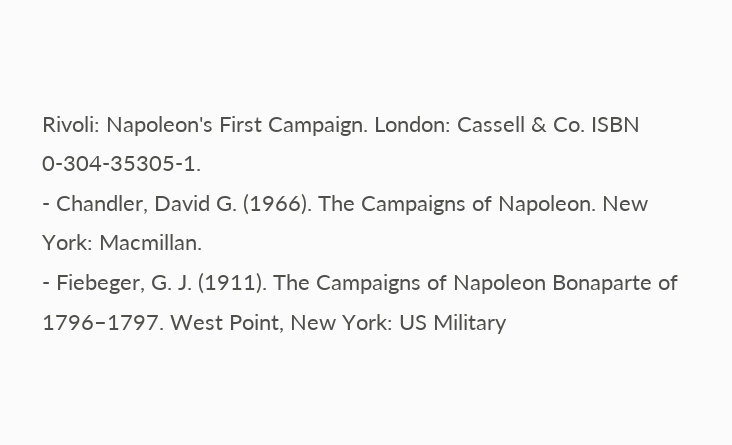Rivoli: Napoleon's First Campaign. London: Cassell & Co. ISBN 0-304-35305-1.
- Chandler, David G. (1966). The Campaigns of Napoleon. New York: Macmillan.
- Fiebeger, G. J. (1911). The Campaigns of Napoleon Bonaparte of 1796–1797. West Point, New York: US Military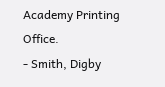Academy Printing Office.
- Smith, Digby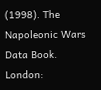(1998). The Napoleonic Wars Data Book. London: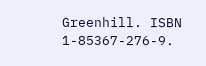Greenhill. ISBN 1-85367-276-9.